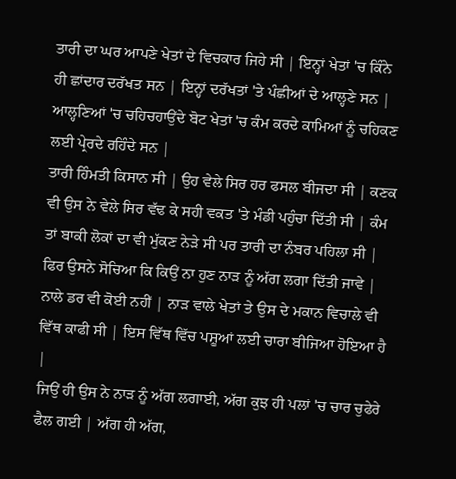ਤਾਰੀ ਦਾ ਘਰ ਆਪਣੇ ਖੇਤਾਂ ਦੇ ਵਿਚਕਾਰ ਜਿਹੇ ਸੀ | ਇਨ੍ਹਾਂ ਖੇਤਾਂ 'ਚ ਕਿੰਨੇ ਹੀ ਛਾਂਦਾਰ ਦਰੱਖਤ ਸਨ | ਇਨ੍ਹਾਂ ਦਰੱਖਤਾਂ 'ਤੇ ਪੰਛੀਆਂ ਦੇ ਆਲ੍ਹਣੇ ਸਨ | ਆਲ੍ਹਣਿਆਂ 'ਚ ਚਹਿਚਹਾਉਂਦੇ ਬੋਟ ਖੇਤਾਂ 'ਚ ਕੰਮ ਕਰਦੇ ਕਾਮਿਆਂ ਨੂੰ ਚਹਿਕਣ ਲਈ ਪ੍ਰੇਰਦੇ ਰਹਿੰਦੇ ਸਨ |
ਤਾਰੀ ਹਿੰਮਤੀ ਕਿਸਾਨ ਸੀ | ਉਹ ਵੇਲੇ ਸਿਰ ਹਰ ਫਸਲ ਬੀਜਦਾ ਸੀ | ਕਣਕ ਵੀ ਉਸ ਨੇ ਵੇਲੇ ਸਿਰ ਵੱਢ ਕੇ ਸਹੀ ਵਕਤ 'ਤੇ ਮੰਡੀ ਪਹੁੰਚਾ ਦਿੱਤੀ ਸੀ | ਕੰਮ ਤਾਂ ਬਾਕੀ ਲੋਕਾਂ ਦਾ ਵੀ ਮੁੱਕਣ ਨੇੜੇ ਸੀ ਪਰ ਤਾਰੀ ਦਾ ਨੰਬਰ ਪਹਿਲਾ ਸੀ |
ਫਿਰ ਉਸਨੇ ਸੋਚਿਆ ਕਿ ਕਿਉਂ ਨਾ ਹੁਣ ਨਾੜ ਨੂੰ ਅੱਗ ਲਗਾ ਦਿੱਤੀ ਜਾਵੇ | ਨਾਲੇ ਡਰ ਵੀ ਕੋਈ ਨਹੀਂ | ਨਾੜ ਵਾਲੇ ਖੇਤਾਂ ਤੇ ਉਸ ਦੇ ਮਕਾਨ ਵਿਚਾਲੇ ਵੀ ਵਿੱਥ ਕਾਫੀ ਸੀ | ਇਸ ਵਿੱਥ ਵਿੱਚ ਪਸ਼ੂਆਂ ਲਈ ਚਾਰਾ ਬੀਜਿਆ ਹੋਇਆ ਹੈ |
ਜਿਉਂ ਹੀ ਉਸ ਨੇ ਨਾੜ ਨੂੰ ਅੱਗ ਲਗਾਈ, ਅੱਗ ਕੁਝ ਹੀ ਪਲਾਂ 'ਚ ਚਾਰ ਚੁਫੇਰੇ ਫੈਲ ਗਈ | ਅੱਗ ਹੀ ਅੱਗ,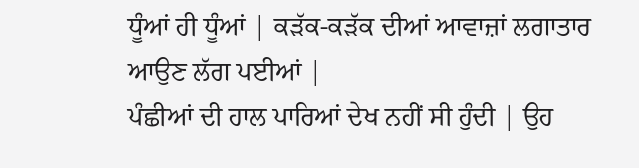ਧੂੰਆਂ ਹੀ ਧੂੰਆਂ | ਕੜੱਕ-ਕੜੱਕ ਦੀਆਂ ਆਵਾਜ਼ਾਂ ਲਗਾਤਾਰ ਆਉਣ ਲੱਗ ਪਈਆਂ |
ਪੰਛੀਆਂ ਦੀ ਹਾਲ ਪਾਰਿਆਂ ਦੇਖ ਨਹੀਂ ਸੀ ਹੁੰਦੀ | ਉਹ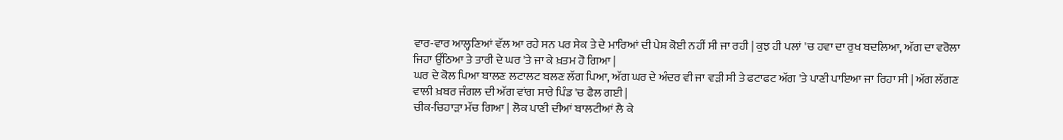ਵਾਰ-ਵਾਰ ਆਲ੍ਹਣਿਆਂ ਵੱਲ ਆ ਰਹੇ ਸਨ ਪਰ ਸੇਕ ਤੇ ਦੇ ਮਾਰਿਆਂ ਦੀ ਪੇਸ਼ ਕੋਈ ਨਹੀਂ ਸੀ ਜਾ ਰਹੀ | ਕੁਝ ਹੀ ਪਲਾਂ 'ਚ ਹਵਾ ਦਾ ਰੁਖ ਬਦਲਿਆ, ਅੱਗ ਦਾ ਵਰੋਲਾ ਜਿਹਾ ਉੱਠਿਆ ਤੇ ਤਾਰੀ ਦੇ ਘਰ 'ਤੇ ਜਾ ਕੇ ਖ਼ਤਮ ਹੋ ਗਿਆ |
ਘਰ ਦੇ ਕੋਲ ਪਿਆ ਬਾਲਣ ਲਟਾਲਟ ਬਲਣ ਲੱਗ ਪਿਆ, ਅੱਗ ਘਰ ਦੇ ਅੰਦਰ ਵੀ ਜਾ ਵੜੀ ਸੀ ਤੇ ਫਟਾਫਟ ਅੱਗ 'ਤੇ ਪਾਣੀ ਪਾਇਆ ਜਾ ਰਿਹਾ ਸੀ | ਅੱਗ ਲੱਗਣ ਵਾਲੀ ਖ਼ਬਰ ਜੰਗਲ ਦੀ ਅੱਗ ਵਾਂਗ ਸਾਰੇ ਪਿੰਡ 'ਚ ਫੈਲ ਗਈ |
ਚੀਕ-ਚਿਹਾੜਾ ਮੱਚ ਗਿਆ | ਲੋਕ ਪਾਣੀ ਦੀਆਂ ਬਾਲਟੀਆਂ ਲੈ ਕੇ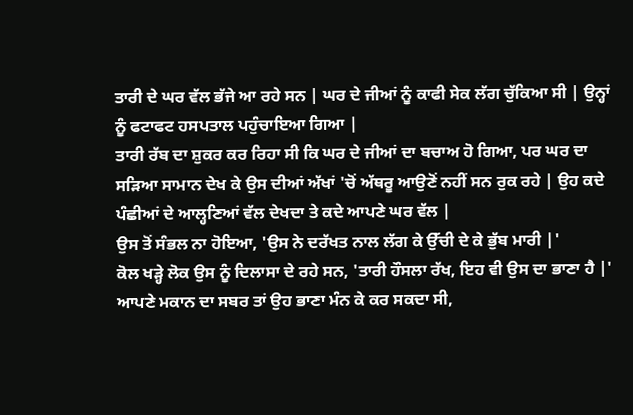ਤਾਰੀ ਦੇ ਘਰ ਵੱਲ ਭੱਜੇ ਆ ਰਹੇ ਸਨ | ਘਰ ਦੇ ਜੀਆਂ ਨੂੰ ਕਾਫੀ ਸੇਕ ਲੱਗ ਚੁੱਕਿਆ ਸੀ | ਉਨ੍ਹਾਂ ਨੂੰ ਫਟਾਫਟ ਹਸਪਤਾਲ ਪਹੁੰਚਾਇਆ ਗਿਆ |
ਤਾਰੀ ਰੱਬ ਦਾ ਸ਼ੁਕਰ ਕਰ ਰਿਹਾ ਸੀ ਕਿ ਘਰ ਦੇ ਜੀਆਂ ਦਾ ਬਚਾਅ ਹੋ ਗਿਆ, ਪਰ ਘਰ ਦਾ ਸੜਿਆ ਸਾਮਾਨ ਦੇਖ ਕੇ ਉਸ ਦੀਆਂ ਅੱਖਾਂ 'ਚੋਂ ਅੱਥਰੂ ਆਉਣੋਂ ਨਹੀਂ ਸਨ ਰੁਕ ਰਹੇ | ਉਹ ਕਦੇ ਪੰਛੀਆਂ ਦੇ ਆਲ੍ਹਣਿਆਂ ਵੱਲ ਦੇਖਦਾ ਤੇ ਕਦੇ ਆਪਣੇ ਘਰ ਵੱਲ |
ਉਸ ਤੋਂ ਸੰਭਲ ਨਾ ਹੋਇਆ, 'ਉਸ ਨੇ ਦਰੱਖਤ ਨਾਲ ਲੱਗ ਕੇ ਉੱਚੀ ਦੇ ਕੇ ਭੁੱਬ ਮਾਰੀ |'
ਕੋਲ ਖੜ੍ਹੇ ਲੋਕ ਉਸ ਨੂੰ ਦਿਲਾਸਾ ਦੇ ਰਹੇ ਸਨ, 'ਤਾਰੀ ਹੌਸਲਾ ਰੱਖ, ਇਹ ਵੀ ਉਸ ਦਾ ਭਾਣਾ ਹੈ |' ਆਪਣੇ ਮਕਾਨ ਦਾ ਸਬਰ ਤਾਂ ਉਹ ਭਾਣਾ ਮੰਨ ਕੇ ਕਰ ਸਕਦਾ ਸੀ,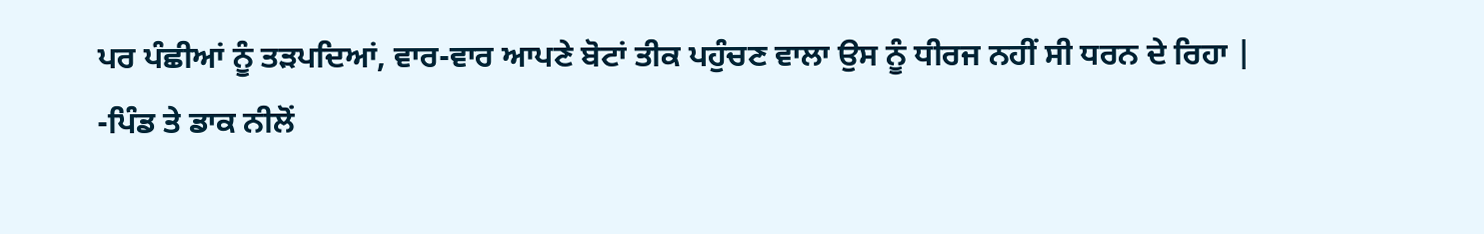ਪਰ ਪੰਛੀਆਂ ਨੂੰ ਤੜਪਦਿਆਂ, ਵਾਰ-ਵਾਰ ਆਪਣੇ ਬੋਟਾਂ ਤੀਕ ਪਹੁੰਚਣ ਵਾਲਾ ਉਸ ਨੂੰ ਧੀਰਜ ਨਹੀਂ ਸੀ ਧਰਨ ਦੇ ਰਿਹਾ |
-ਪਿੰਡ ਤੇ ਡਾਕ ਨੀਲੋਂ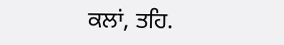ਕਲਾਂ, ਤਹਿ.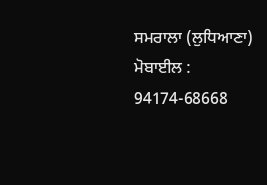ਸਮਰਾਲਾ (ਲੁਧਿਆਣਾ)
ਮੋਬਾਈਲ : 94174-68668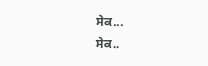ਸੇਕ...
ਸੇਕ..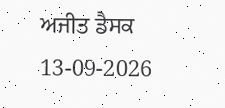ਅਜੀਤ ਡੈਸਕ
13-09-2026